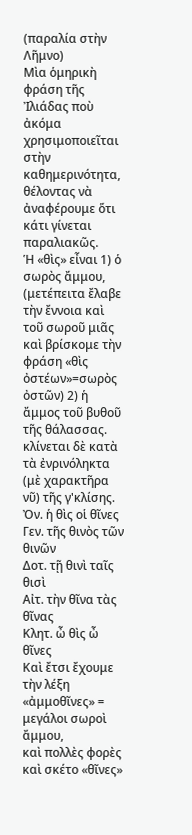(παραλία στὴν Λῆμνο)
Μὶα ὁμηρικὴ φράση τῆς Ἰλιάδας ποὺ ἀκόμα χρησιμοποιεῖται στὴν καθημερινότητα, θέλοντας νὰ ἀναφέρουμε ὅτι κάτι γίνεται παραλιακῶς.
Ἡ «θὶς» εἶναι 1) ὁ σωρὸς ἄμμου, (μετέπειτα ἔλαβε τὴν ἔννοια καὶ τοῦ σωροῦ μιᾶς καὶ βρίσκομε τὴν φράση «θὶς ὀστέων»=σωρὸς ὀστῶν) 2) ἡ ἄμμος τοῦ βυθοῦ τῆς θάλασσας.
κλίνεται δὲ κατὰ τὰ ἐνρινόληκτα (μὲ χαρακτῆρα νῦ) τῆς γ'κλίσης.
Ὀν. ἡ θὶς οἱ θῖνες
Γεν. τῆς θινὸς τῶν θινῶν
Δοτ. τῇ θινὶ ταῖς θισὶ
Αἰτ. τὴν θῖνα τὰς θῖνας
Κλητ. ὦ θὶς ὦ θῖνες
Καὶ ἔτσι ἔχουμε τὴν λέξη «ἀμμοθῖνες» = μεγάλοι σωροὶ ἄμμου,
καὶ πολλὲς φορὲς καὶ σκέτο «θῖνες»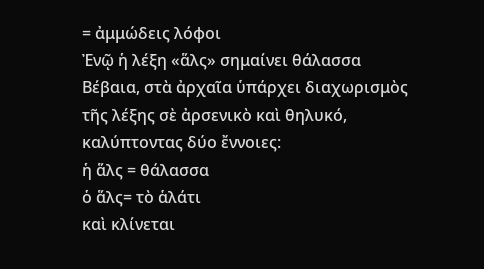= ἀμμώδεις λόφοι
Ἐνῷ ἡ λέξη «ἅλς» σημαίνει θάλασσα
Βέβαια, στὰ ἀρχαῖα ὑπάρχει διαχωρισμὸς τῆς λέξης σὲ ἀρσενικὸ καὶ θηλυκό, καλύπτοντας δύο ἔννοιες:
ἡ ἅλς = θάλασσα
ὁ ἅλς= τὸ ἁλάτι
καὶ κλίνεται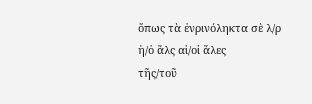ὅπως τὰ ἐνρινόληκτα σὲ λ/ρ
ἡ/ὁ ἅλς αἱ/οἱ ἅλες
τῆς/τοῦ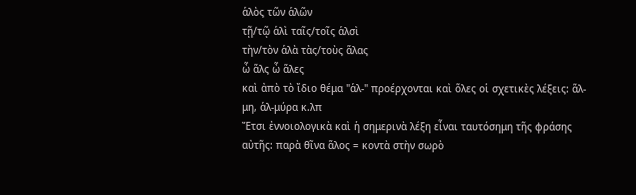ἁλὸς τῶν ἁλῶν
τῇ/τῷ ἁλὶ ταῖς/τοῖς ἁλσὶ
τὴν/τὸν ἁλὰ τὰς/τοὺς ἅλας
ὦ ἅλς ὦ ἅλες
καὶ ἀπὸ τὸ ἴδιο θέμα "ἁλ-" προέρχονται καὶ ὅλες οἱ σχετικὲς λέξεις: ἅλ-μη, ἁλ-μύρα κ.λπ
Ἔτσι ἐννοιολογικὰ καὶ ἡ σημερινὰ λέξη εἶναι ταυτόσημη τῆς φράσης αὐτῆς: παρὰ θῖνα ἅλος = κοντὰ στὴν σωρὸ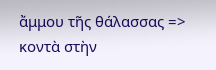ἄμμου τῆς θάλασσας => κοντὰ στὴν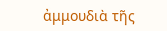ἀμμουδιὰ τῆς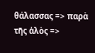θάλασσας => παρὰ τῆς ἁλὸς =>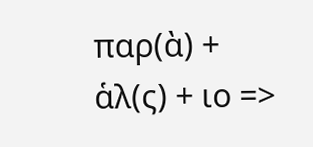παρ(ὰ) + ἁλ(ς) + ιο =>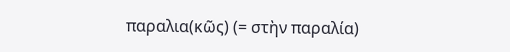παραλια(κῶς) (= στὴν παραλία)